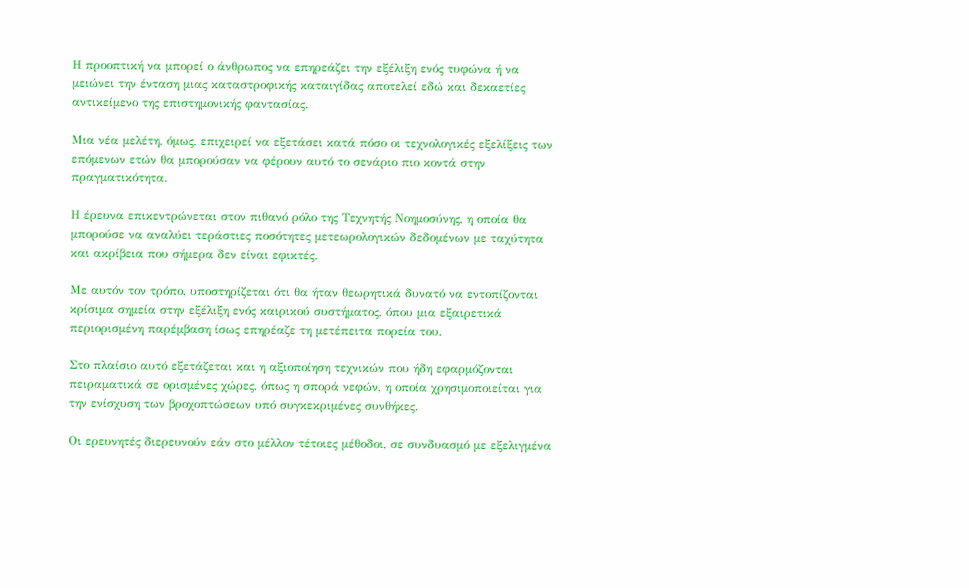Η προοπτική να μπορεί ο άνθρωπος να επηρεάζει την εξέλιξη ενός τυφώνα ή να μειώνει την ένταση μιας καταστροφικής καταιγίδας αποτελεί εδώ και δεκαετίες αντικείμενο της επιστημονικής φαντασίας.

Μια νέα μελέτη, όμως, επιχειρεί να εξετάσει κατά πόσο οι τεχνολογικές εξελίξεις των επόμενων ετών θα μπορούσαν να φέρουν αυτό το σενάριο πιο κοντά στην πραγματικότητα.

Η έρευνα επικεντρώνεται στον πιθανό ρόλο της Τεχνητής Νοημοσύνης, η οποία θα μπορούσε να αναλύει τεράστιες ποσότητες μετεωρολογικών δεδομένων με ταχύτητα και ακρίβεια που σήμερα δεν είναι εφικτές.

Με αυτόν τον τρόπο, υποστηρίζεται ότι θα ήταν θεωρητικά δυνατό να εντοπίζονται κρίσιμα σημεία στην εξέλιξη ενός καιρικού συστήματος, όπου μια εξαιρετικά περιορισμένη παρέμβαση ίσως επηρέαζε τη μετέπειτα πορεία του.

Στο πλαίσιο αυτό εξετάζεται και η αξιοποίηση τεχνικών που ήδη εφαρμόζονται πειραματικά σε ορισμένες χώρες, όπως η σπορά νεφών, η οποία χρησιμοποιείται για την ενίσχυση των βροχοπτώσεων υπό συγκεκριμένες συνθήκες.

Οι ερευνητές διερευνούν εάν στο μέλλον τέτοιες μέθοδοι, σε συνδυασμό με εξελιγμένα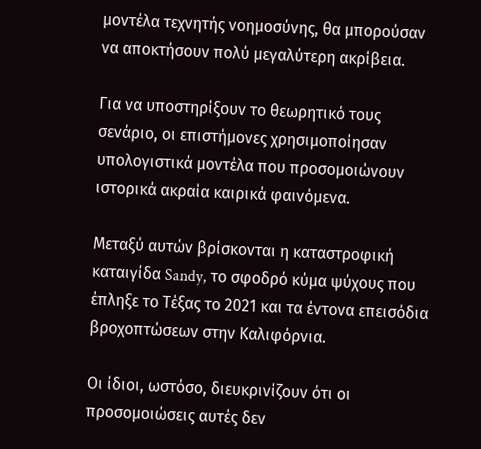μοντέλα τεχνητής νοημοσύνης, θα μπορούσαν να αποκτήσουν πολύ μεγαλύτερη ακρίβεια.

Για να υποστηρίξουν το θεωρητικό τους σενάριο, οι επιστήμονες χρησιμοποίησαν υπολογιστικά μοντέλα που προσομοιώνουν ιστορικά ακραία καιρικά φαινόμενα.

Μεταξύ αυτών βρίσκονται η καταστροφική καταιγίδα Sandy, το σφοδρό κύμα ψύχους που έπληξε το Τέξας το 2021 και τα έντονα επεισόδια βροχοπτώσεων στην Καλιφόρνια.

Οι ίδιοι, ωστόσο, διευκρινίζουν ότι οι προσομοιώσεις αυτές δεν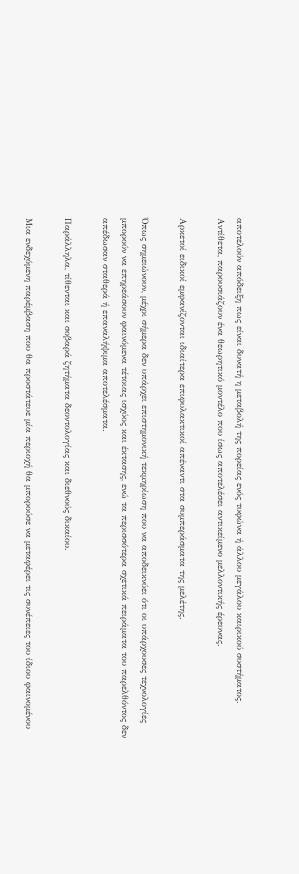αποτελούν απόδειξη πως είναι δυνατή η μεταβολή της πορείας ενός τυφώνα ή άλλου μεγάλου καιρικού συστήματος. Αντίθετα, παρουσιάζουν ένα θεωρητικό μοντέλο που ίσως αποτελέσει αντικείμενο μελλοντικής έρευνας.

Αρκετοί ειδικοί εμφανίζονται ιδιαίτερα επιφυλακτικοί απέναντι στα συμπεράσματα της μελέτης.

Όπως σημειώνουν, μέχρι σήμερα δεν υπάρχει επιστημονική τεκμηρίωση που να αποδεικνύει ότι οι υπάρχουσες τεχνολογίες μπορούν να επηρεάσουν φαινόμενα τέτοιας ισχύος και έκτασης, ενώ τα περισσότερα σχετικά πειράματα του παρελθόντος δεν απέδωσαν σταθερά ή επαναλήψιμα αποτελέσματα.

Παράλληλα, τίθενται και σοβαρά ζητήματα δεοντολογίας και διεθνούς δικαίου.

Μια ενδεχόμενη παρέμβαση που θα προστάτευε μία περιοχή θα μπορούσε να μεταφέρει τις συνέπειες του ίδιου φαινομένου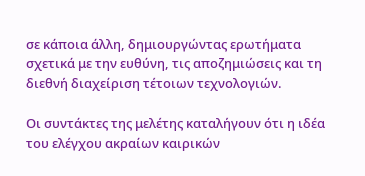σε κάποια άλλη, δημιουργώντας ερωτήματα σχετικά με την ευθύνη, τις αποζημιώσεις και τη διεθνή διαχείριση τέτοιων τεχνολογιών.

Οι συντάκτες της μελέτης καταλήγουν ότι η ιδέα του ελέγχου ακραίων καιρικών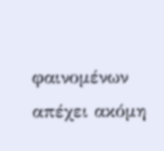φαινομένων απέχει ακόμη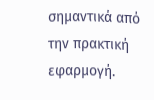σημαντικά από την πρακτική εφαρμογή.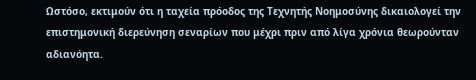Ωστόσο, εκτιμούν ότι η ταχεία πρόοδος της Τεχνητής Νοημοσύνης δικαιολογεί την επιστημονική διερεύνηση σεναρίων που μέχρι πριν από λίγα χρόνια θεωρούνταν αδιανόητα.